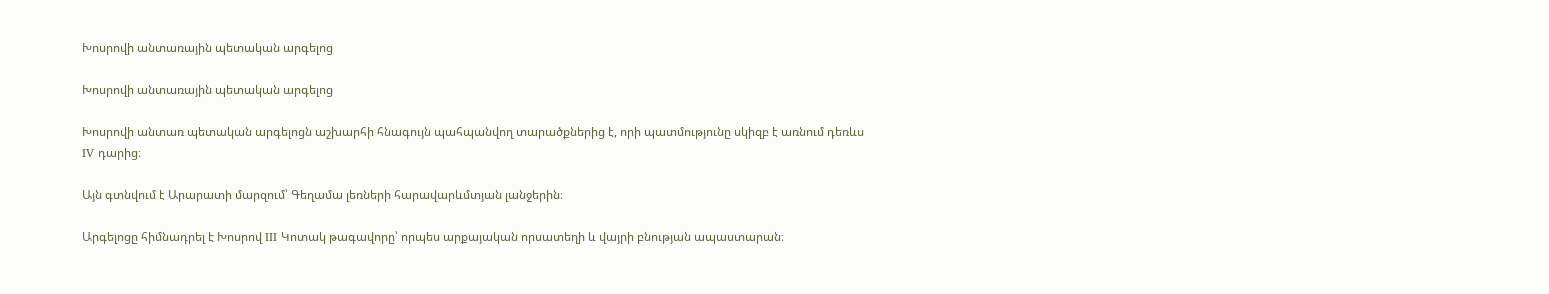Խոսրովի անտառային պետական արգելոց

Խոսրովի անտառային պետական արգելոց

Խոսրովի անտառ պետական արգելոցն աշխարհի հնագույն պահպանվող տարածքներից է, որի պատմությունը սկիզբ է առնում դեռևս IV դարից։

Այն գտնվում է Արարատի մարզում՝ Գեղամա լեռների հարավարևմտյան լանջերին։

Արգելոցը հիմնադրել է Խոսրով III Կոտակ թագավորը՝ որպես արքայական որսատեղի և վայրի բնության ապաստարան։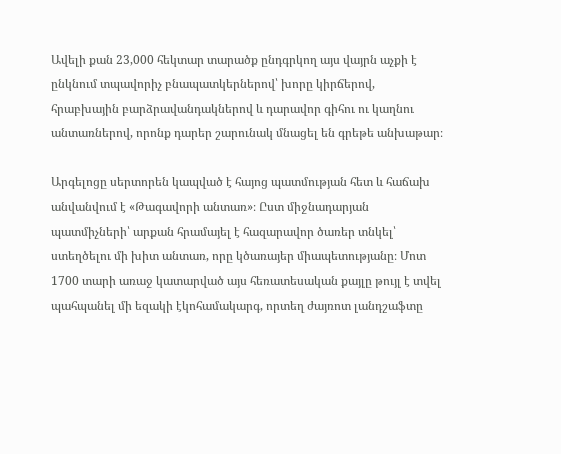Ավելի քան 23,000 հեկտար տարածք ընդգրկող այս վայրն աչքի է ընկնում տպավորիչ բնապատկերներով՝ խորը կիրճերով, հրաբխային բարձրավանդակներով և դարավոր գիհու ու կաղնու անտառներով, որոնք դարեր շարունակ մնացել են գրեթե անխաթար։

Արգելոցը սերտորեն կապված է հայոց պատմության հետ և հաճախ անվանվում է «Թագավորի անտառ»։ Ըստ միջնադարյան պատմիչների՝ արքան հրամայել է հազարավոր ծառեր տնկել՝ ստեղծելու մի խիտ անտառ, որը կծառայեր միապետությանը։ Մոտ 1700 տարի առաջ կատարված այս հեռատեսական քայլը թույլ է տվել պահպանել մի եզակի էկոհամակարգ, որտեղ ժայռոտ լանդշաֆտը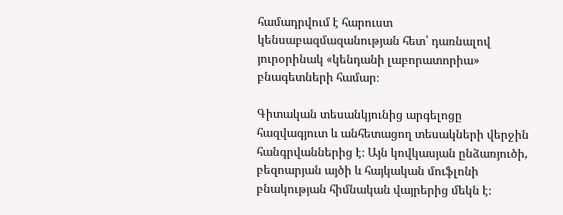համադրվում է հարուստ կենսաբազմազանության հետ՝ դառնալով յուրօրինակ «կենդանի լաբորատորիա» բնագետների համար։

Գիտական տեսանկյունից արգելոցը հազվագյուտ և անհետացող տեսակների վերջին հանգրվաններից է։ Այն կովկասյան ընձառյուծի, բեզոարյան այծի և հայկական մուֆլոնի բնակության հիմնական վայրերից մեկն է։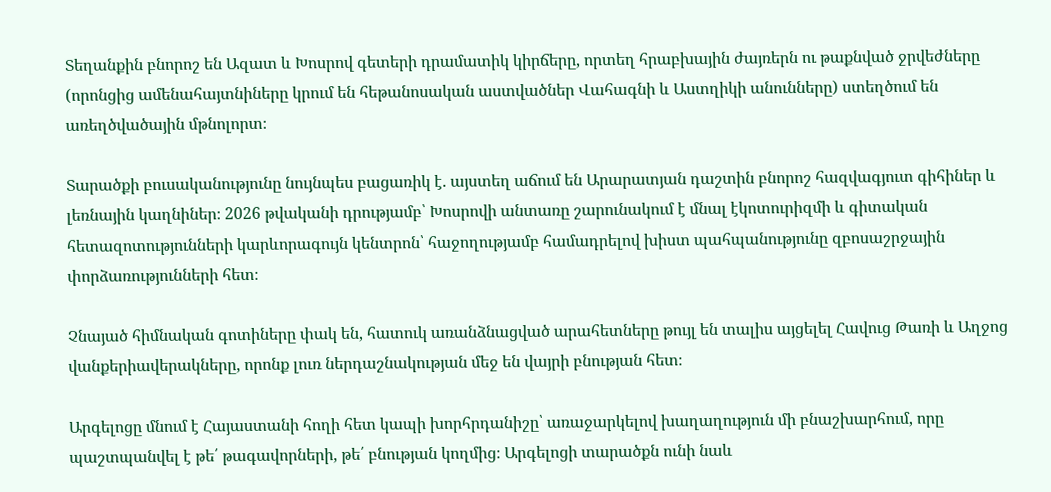Տեղանքին բնորոշ են Ազատ և Խոսրով գետերի դրամատիկ կիրճերը, որտեղ հրաբխային ժայռերն ու թաքնված ջրվեժները (որոնցից ամենահայտնիները կրում են հեթանոսական աստվածներ Վահագնի և Աստղիկի անունները) ստեղծում են առեղծվածային մթնոլորտ։

Տարածքի բուսականությունը նույնպես բացառիկ է. այստեղ աճում են Արարատյան դաշտին բնորոշ հազվագյուտ գիհիներ և լեռնային կաղնիներ։ 2026 թվականի դրությամբ՝ Խոսրովի անտառը շարունակում է մնալ էկոտուրիզմի և գիտական հետազոտությունների կարևորագույն կենտրոն՝ հաջողությամբ համադրելով խիստ պահպանությունը զբոսաշրջային փորձառությունների հետ։

Չնայած հիմնական գոտիները փակ են, հատուկ առանձնացված արահետները թույլ են տալիս այցելել Հավուց Թառի և Աղջոց վանքերիավերակները, որոնք լուռ ներդաշնակության մեջ են վայրի բնության հետ։

Արգելոցը մնում է Հայաստանի հողի հետ կապի խորհրդանիշը՝ առաջարկելով խաղաղություն մի բնաշխարհում, որը պաշտպանվել է թե՛ թագավորների, թե՛ բնության կողմից։ Արգելոցի տարածքն ունի նաև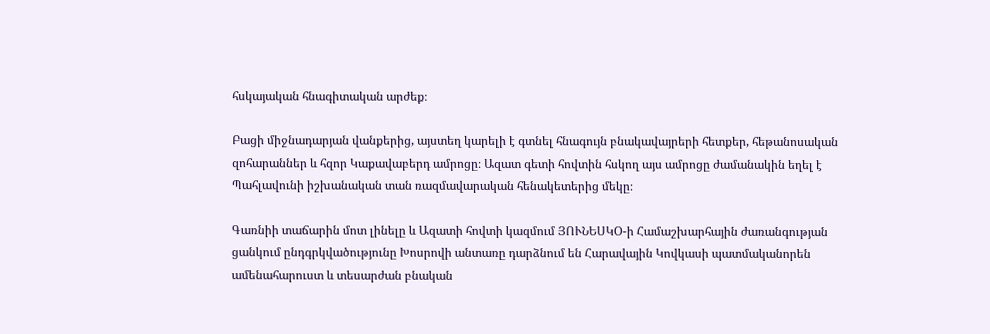հսկայական հնագիտական արժեք։

Բացի միջնադարյան վանքերից, այստեղ կարելի է գտնել հնագույն բնակավայրերի հետքեր, հեթանոսական զոհարաններ և հզոր Կաքավաբերդ ամրոցը։ Ազատ գետի հովտին հսկող այս ամրոցը ժամանակին եղել է Պահլավունի իշխանական տան ռազմավարական հենակետերից մեկը։

Գառնիի տաճարին մոտ լինելը և Ազատի հովտի կազմում ՅՈՒՆԵՍԿՕ-ի Համաշխարհային ժառանգության ցանկում ընդգրկվածությունը Խոսրովի անտառը դարձնում են Հարավային Կովկասի պատմականորեն ամենահարուստ և տեսարժան բնական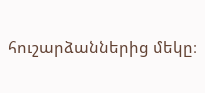հուշարձաններից մեկը։